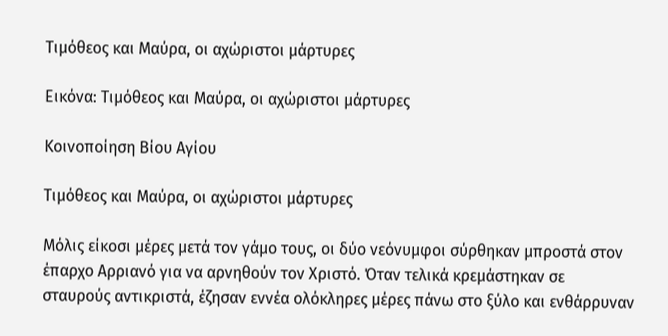Τιμόθεος και Μαύρα, οι αχώριστοι μάρτυρες

Εικόνα: Τιμόθεος και Μαύρα, οι αχώριστοι μάρτυρες

Κοινοποίηση Βίου Αγίου

Τιμόθεος και Μαύρα, οι αχώριστοι μάρτυρες

Μόλις είκοσι μέρες μετά τον γάμο τους, οι δύο νεόνυμφοι σύρθηκαν μπροστά στον έπαρχο Αρριανό για να αρνηθούν τον Χριστό. Όταν τελικά κρεμάστηκαν σε σταυρούς αντικριστά, έζησαν εννέα ολόκληρες μέρες πάνω στο ξύλο και ενθάρρυναν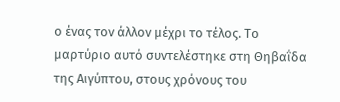ο ένας τον άλλον μέχρι το τέλος. Το μαρτύριο αυτό συντελέστηκε στη Θηβαΐδα της Αιγύπτου, στους χρόνους του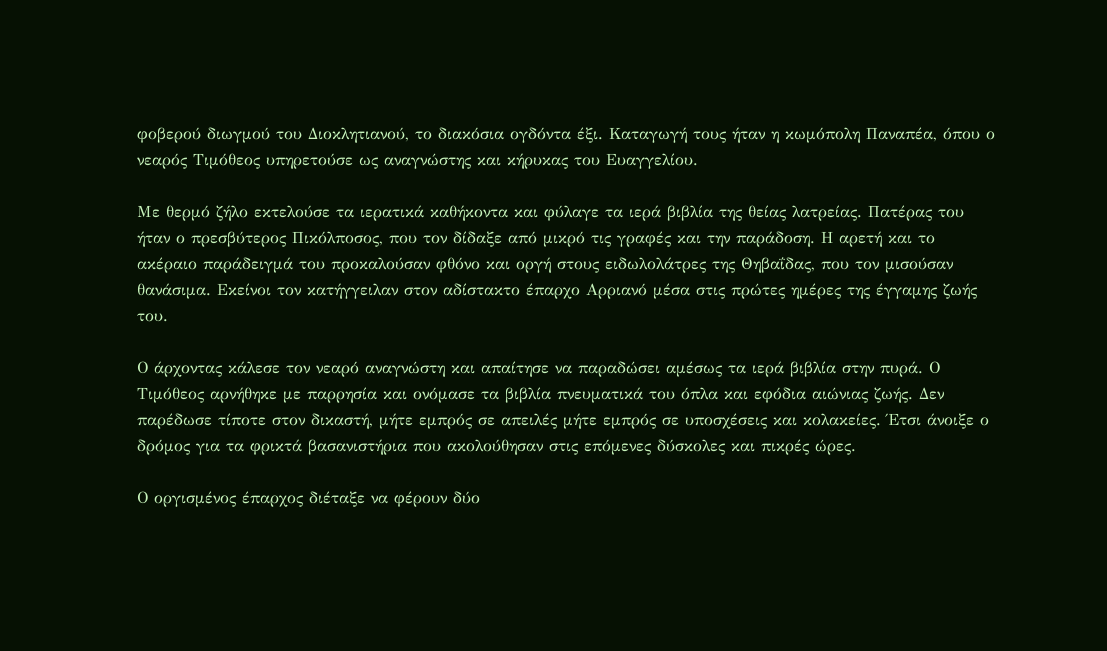φοβερού διωγμού του Διοκλητιανού, το διακόσια ογδόντα έξι. Καταγωγή τους ήταν η κωμόπολη Παναπέα, όπου ο νεαρός Τιμόθεος υπηρετούσε ως αναγνώστης και κήρυκας του Ευαγγελίου.

Με θερμό ζήλο εκτελούσε τα ιερατικά καθήκοντα και φύλαγε τα ιερά βιβλία της θείας λατρείας. Πατέρας του ήταν ο πρεσβύτερος Πικόλποσος, που τον δίδαξε από μικρό τις γραφές και την παράδοση. Η αρετή και το ακέραιο παράδειγμά του προκαλούσαν φθόνο και οργή στους ειδωλολάτρες της Θηβαΐδας, που τον μισούσαν θανάσιμα. Εκείνοι τον κατήγγειλαν στον αδίστακτο έπαρχο Αρριανό μέσα στις πρώτες ημέρες της έγγαμης ζωής του.

Ο άρχοντας κάλεσε τον νεαρό αναγνώστη και απαίτησε να παραδώσει αμέσως τα ιερά βιβλία στην πυρά. Ο Τιμόθεος αρνήθηκε με παρρησία και ονόμασε τα βιβλία πνευματικά του όπλα και εφόδια αιώνιας ζωής. Δεν παρέδωσε τίποτε στον δικαστή, μήτε εμπρός σε απειλές μήτε εμπρός σε υποσχέσεις και κολακείες. Έτσι άνοιξε ο δρόμος για τα φρικτά βασανιστήρια που ακολούθησαν στις επόμενες δύσκολες και πικρές ώρες.

Ο οργισμένος έπαρχος διέταξε να φέρουν δύο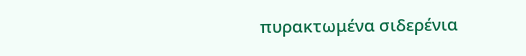πυρακτωμένα σιδερένια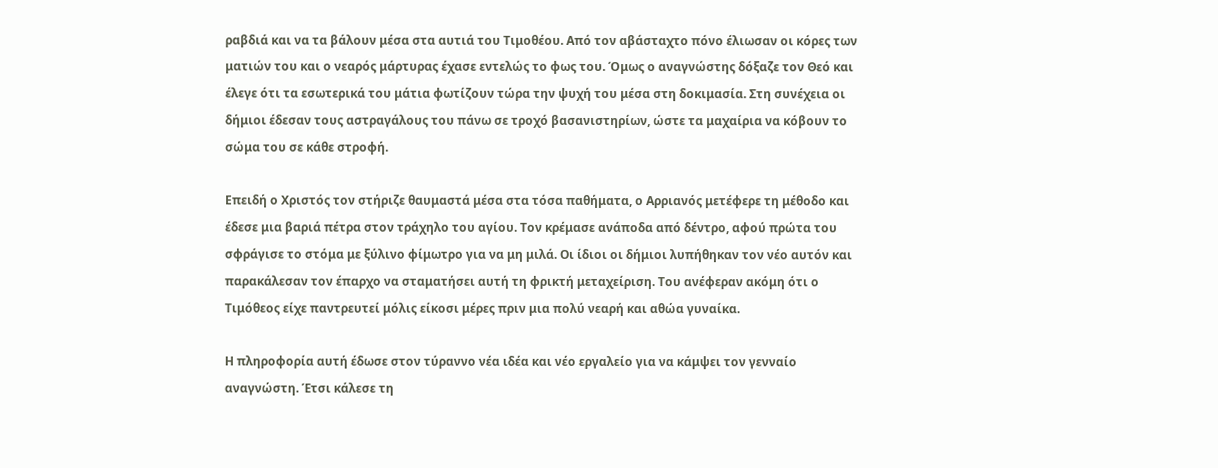ραβδιά και να τα βάλουν μέσα στα αυτιά του Τιμοθέου. Από τον αβάσταχτο πόνο έλιωσαν οι κόρες των ματιών του και ο νεαρός μάρτυρας έχασε εντελώς το φως του. Όμως ο αναγνώστης δόξαζε τον Θεό και έλεγε ότι τα εσωτερικά του μάτια φωτίζουν τώρα την ψυχή του μέσα στη δοκιμασία. Στη συνέχεια οι δήμιοι έδεσαν τους αστραγάλους του πάνω σε τροχό βασανιστηρίων, ώστε τα μαχαίρια να κόβουν το σώμα του σε κάθε στροφή.

Επειδή ο Χριστός τον στήριζε θαυμαστά μέσα στα τόσα παθήματα, ο Αρριανός μετέφερε τη μέθοδο και έδεσε μια βαριά πέτρα στον τράχηλο του αγίου. Τον κρέμασε ανάποδα από δέντρο, αφού πρώτα του σφράγισε το στόμα με ξύλινο φίμωτρο για να μη μιλά. Οι ίδιοι οι δήμιοι λυπήθηκαν τον νέο αυτόν και παρακάλεσαν τον έπαρχο να σταματήσει αυτή τη φρικτή μεταχείριση. Του ανέφεραν ακόμη ότι ο Τιμόθεος είχε παντρευτεί μόλις είκοσι μέρες πριν μια πολύ νεαρή και αθώα γυναίκα.

Η πληροφορία αυτή έδωσε στον τύραννο νέα ιδέα και νέο εργαλείο για να κάμψει τον γενναίο αναγνώστη. Έτσι κάλεσε τη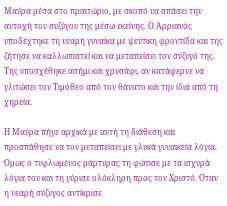Μαύρα μέσα στο πραιτώριο, με σκοπό να σπάσει την αντοχή του συζύγου της μέσω εκείνης. Ο Αρριανός υποδέχτηκε τη νεαρή γυναίκα με ψεύτικη φροντίδα και της ζήτησε να καλλωπιστεί και να μεταπείσει τον σύζυγό της. Της υποσχέθηκε ασήμι και χρυσάφι, αν κατάφερνε να γλιτώσει τον Τιμόθεο από τον θάνατο και την ίδια από τη χηρεία.

Η Μαύρα πήγε αρχικά με αυτή τη διάθεση και προσπάθησε να τον μεταπείσει με γλυκά γυναικεία λόγια. Όμως ο τυφλωμένος μάρτυρας τη φώτισε με τα ισχυρά λόγια του και τη γύρισε ολόκληρη προς τον Χριστό. Όταν η νεαρή σύζυγος αντίκρισε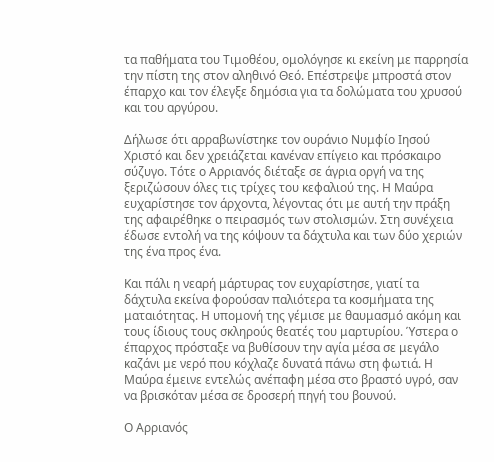τα παθήματα του Τιμοθέου, ομολόγησε κι εκείνη με παρρησία την πίστη της στον αληθινό Θεό. Επέστρεψε μπροστά στον έπαρχο και τον έλεγξε δημόσια για τα δολώματα του χρυσού και του αργύρου.

Δήλωσε ότι αρραβωνίστηκε τον ουράνιο Νυμφίο Ιησού Χριστό και δεν χρειάζεται κανέναν επίγειο και πρόσκαιρο σύζυγο. Τότε ο Αρριανός διέταξε σε άγρια οργή να της ξεριζώσουν όλες τις τρίχες του κεφαλιού της. Η Μαύρα ευχαρίστησε τον άρχοντα, λέγοντας ότι με αυτή την πράξη της αφαιρέθηκε ο πειρασμός των στολισμών. Στη συνέχεια έδωσε εντολή να της κόψουν τα δάχτυλα και των δύο χεριών της ένα προς ένα.

Και πάλι η νεαρή μάρτυρας τον ευχαρίστησε, γιατί τα δάχτυλα εκείνα φορούσαν παλιότερα τα κοσμήματα της ματαιότητας. Η υπομονή της γέμισε με θαυμασμό ακόμη και τους ίδιους τους σκληρούς θεατές του μαρτυρίου. Ύστερα ο έπαρχος πρόσταξε να βυθίσουν την αγία μέσα σε μεγάλο καζάνι με νερό που κόχλαζε δυνατά πάνω στη φωτιά. Η Μαύρα έμεινε εντελώς ανέπαφη μέσα στο βραστό υγρό, σαν να βρισκόταν μέσα σε δροσερή πηγή του βουνού.

Ο Αρριανός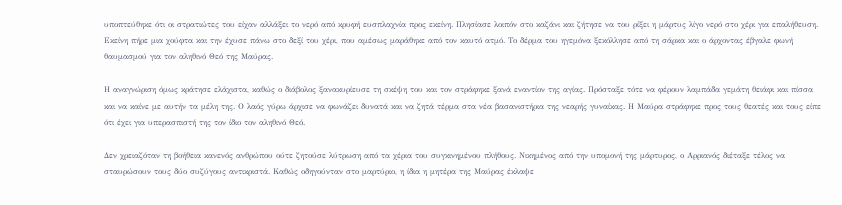υποπτεύθηκε ότι οι στρατιώτες του είχαν αλλάξει το νερό από κρυφή ευσπλαχνία προς εκείνη. Πλησίασε λοιπόν στο καζάνι και ζήτησε να του ρίξει η μάρτυς λίγο νερό στο χέρι για επαλήθευση. Εκείνη πήρε μια χούφτα και την έχυσε πάνω στο δεξί του χέρι, που αμέσως μαράθηκε από τον καυτό ατμό. Το δέρμα του ηγεμόνα ξεκόλλησε από τη σάρκα και ο άρχοντας έβγαλε φωνή θαυμασμού για τον αληθινό Θεό της Μαύρας.

Η αναγνώριση όμως κράτησε ελάχιστα, καθώς ο διάβολος ξανακυρίευσε τη σκέψη του και τον στράφηκε ξανά εναντίον της αγίας. Πρόσταξε τότε να φέρουν λαμπάδα γεμάτη θειάφι και πίσσα και να καίνε με αυτήν τα μέλη της. Ο λαός γύρω άρχισε να φωνάζει δυνατά και να ζητά τέρμα στα νέα βασανιστήρια της νεαρής γυναίκας. Η Μαύρα στράφηκε προς τους θεατές και τους είπε ότι έχει για υπερασπιστή της τον ίδιο τον αληθινό Θεό.

Δεν χρειαζόταν τη βοήθεια κανενός ανθρώπου ούτε ζητούσε λύτρωση από τα χέρια του συγκινημένου πλήθους. Νικημένος από την υπομονή της μάρτυρος, ο Αρριανός διέταξε τέλος να σταυρώσουν τους δύο συζύγους αντικριστά. Καθώς οδηγούνταν στο μαρτύριο, η ίδια η μητέρα της Μαύρας έκλαψε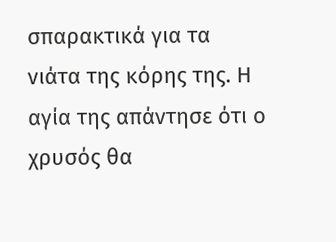σπαρακτικά για τα νιάτα της κόρης της. Η αγία της απάντησε ότι ο χρυσός θα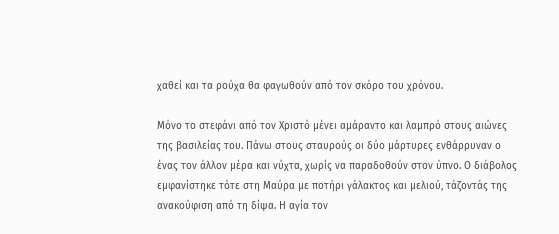χαθεί και τα ρούχα θα φαγωθούν από τον σκόρο του χρόνου.

Μόνο το στεφάνι από τον Χριστό μένει αμάραντο και λαμπρό στους αιώνες της βασιλείας του. Πάνω στους σταυρούς οι δύο μάρτυρες ενθάρρυναν ο ένας τον άλλον μέρα και νύχτα, χωρίς να παραδοθούν στον ύπνο. Ο διάβολος εμφανίστηκε τότε στη Μαύρα με ποτήρι γάλακτος και μελιού, τάζοντάς της ανακούφιση από τη δίψα. Η αγία τον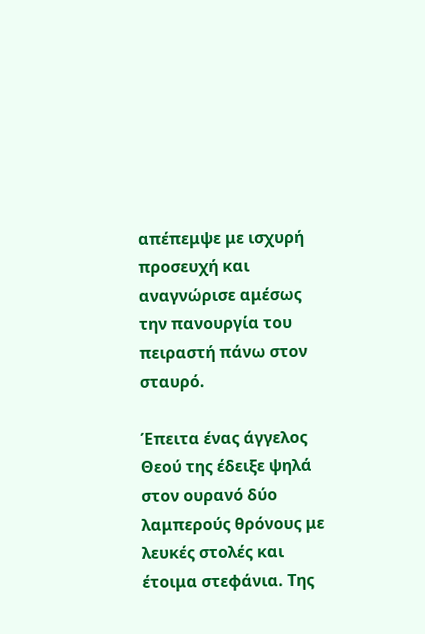απέπεμψε με ισχυρή προσευχή και αναγνώρισε αμέσως την πανουργία του πειραστή πάνω στον σταυρό.

Έπειτα ένας άγγελος Θεού της έδειξε ψηλά στον ουρανό δύο λαμπερούς θρόνους με λευκές στολές και έτοιμα στεφάνια. Της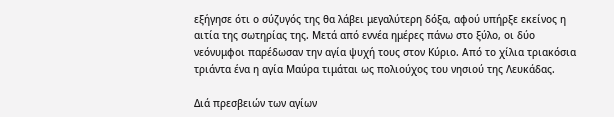εξήγησε ότι ο σύζυγός της θα λάβει μεγαλύτερη δόξα, αφού υπήρξε εκείνος η αιτία της σωτηρίας της. Μετά από εννέα ημέρες πάνω στο ξύλο, οι δύο νεόνυμφοι παρέδωσαν την αγία ψυχή τους στον Κύριο. Από το χίλια τριακόσια τριάντα ένα η αγία Μαύρα τιμάται ως πολιούχος του νησιού της Λευκάδας.

Διά πρεσβειών των αγίων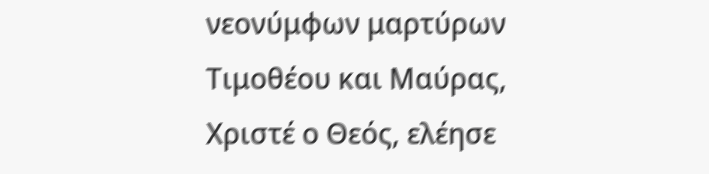νεονύμφων μαρτύρων Τιμοθέου και Μαύρας, Χριστέ ο Θεός, ελέησε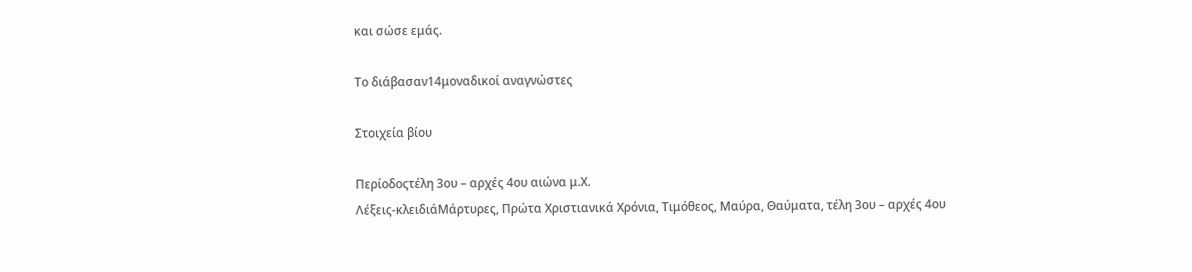και σώσε εμάς.

Το διάβασαν14μοναδικοί αναγνώστες

Στοιχεία βίου

Περίοδοςτέλη 3ου – αρχές 4ου αιώνα μ.Χ.
Λέξεις-κλειδιάΜάρτυρες, Πρώτα Χριστιανικά Χρόνια, Τιμόθεος, Μαύρα, Θαύματα, τέλη 3ου – αρχές 4ου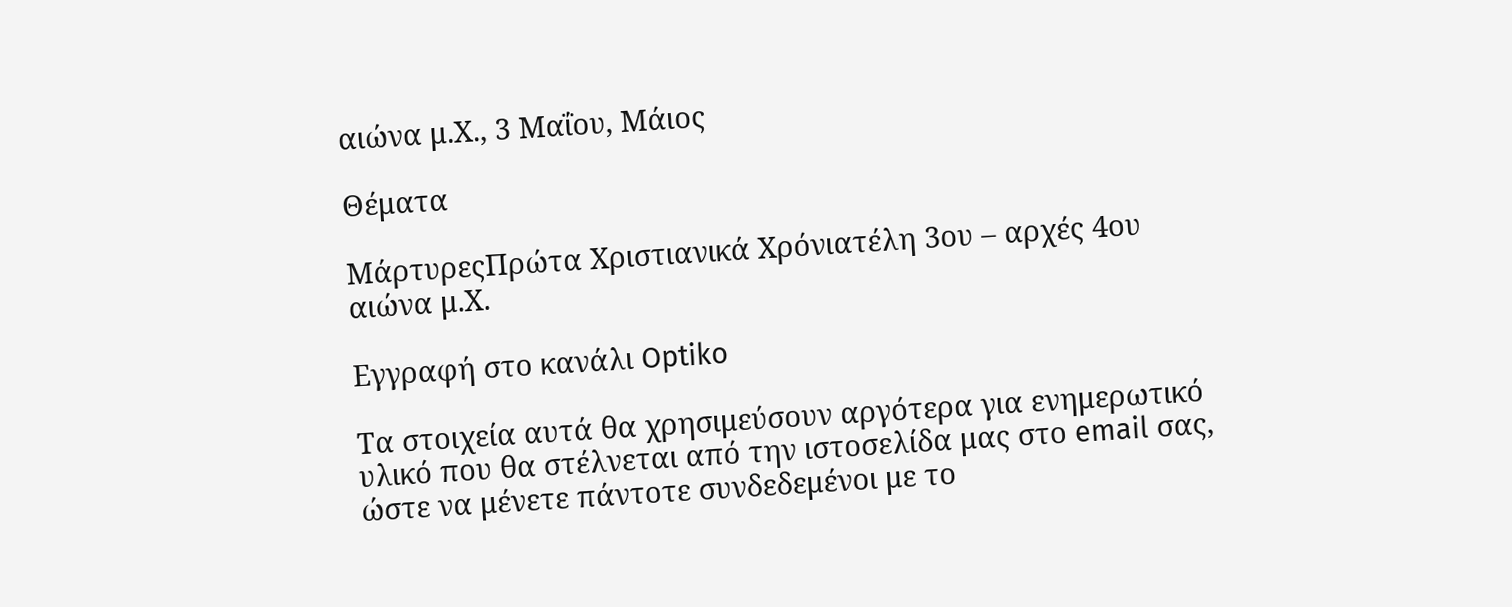αιώνα μ.Χ., 3 Μαΐου, Μάιος

Θέματα

ΜάρτυρεςΠρώτα Χριστιανικά Χρόνιατέλη 3ου – αρχές 4ου αιώνα μ.Χ.

Εγγραφή στο κανάλι Optiko

Τα στοιχεία αυτά θα χρησιμεύσουν αργότερα για ενημερωτικό υλικό που θα στέλνεται από την ιστοσελίδα μας στο email σας, ώστε να μένετε πάντοτε συνδεδεμένοι με το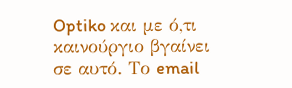Optiko και με ό,τι καινούργιο βγαίνει σε αυτό. Το email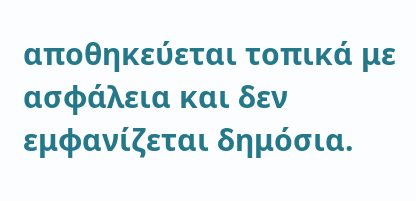αποθηκεύεται τοπικά με ασφάλεια και δεν εμφανίζεται δημόσια.